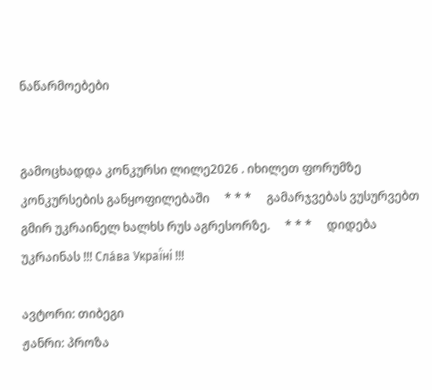ნაწარმოებები


გამოცხადდა კონკურსი ლილე2026 . იხილეთ ფორუმზე კონკურსების განყოფილებაში     * * *     გამარჯვებას ვუსურვებთ გმირ უკრაინელ ხალხს რუს აგრესორზე.     * * *     დიდება უკრაინას !!! Сла́ва Украї́ні !!!

ავტორი: თიბეგი
ჟანრი: პროზა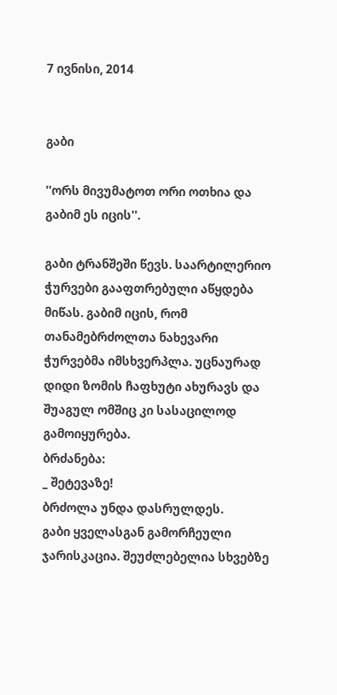7 ივნისი, 2014


გაბი

''ორს მივუმატოთ ორი ოთხია და გაბიმ ეს იცის''.

გაბი ტრანშეში წევს. საარტილერიო ჭურვები გააფთრებული აწყდება მიწას. გაბიმ იცის, რომ თანამებრძოლთა ნახევარი ჭურვებმა იმსხვერპლა. უცნაურად დიდი ზომის ჩაფხუტი ახურავს და შუაგულ ომშიც კი სასაცილოდ გამოიყურება.
ბრძანება:
_ შეტევაზე!
ბრძოლა უნდა დასრულდეს.
გაბი ყველასგან გამორჩეული ჯარისკაცია. შეუძლებელია სხვებზე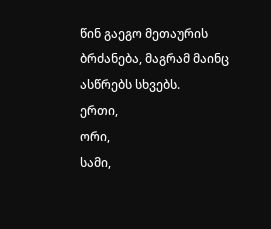წინ გაეგო მეთაურის ბრძანება, მაგრამ მაინც ასწრებს სხვებს.
ერთი,
ორი,
სამი,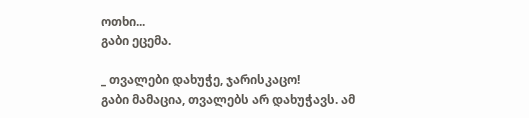ოთხი...
გაბი ეცემა.

_ თვალები დახუჭე, ჯარისკაცო!
გაბი მამაცია, თვალებს არ დახუჭავს. ამ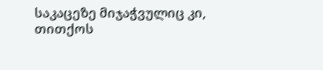საკაცეზე მიჯაჭვულიც კი, თითქოს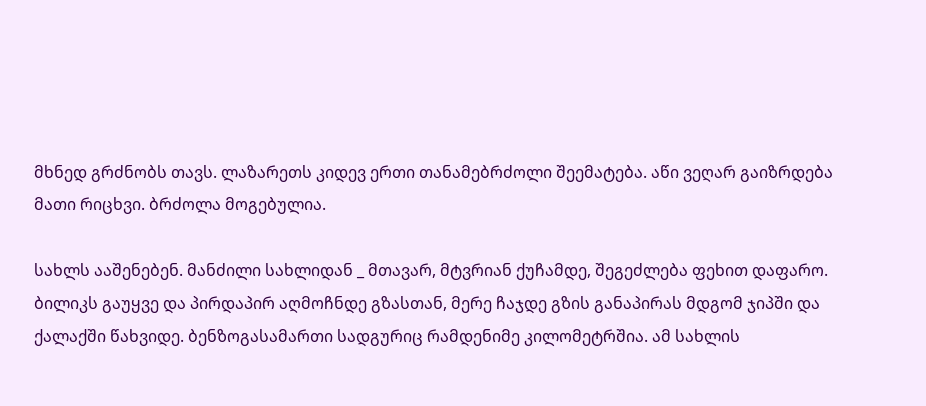მხნედ გრძნობს თავს. ლაზარეთს კიდევ ერთი თანამებრძოლი შეემატება. აწი ვეღარ გაიზრდება მათი რიცხვი. ბრძოლა მოგებულია.

სახლს ააშენებენ. მანძილი სახლიდან _ მთავარ, მტვრიან ქუჩამდე, შეგეძლება ფეხით დაფარო. ბილიკს გაუყვე და პირდაპირ აღმოჩნდე გზასთან, მერე ჩაჯდე გზის განაპირას მდგომ ჯიპში და ქალაქში წახვიდე. ბენზოგასამართი სადგურიც რამდენიმე კილომეტრშია. ამ სახლის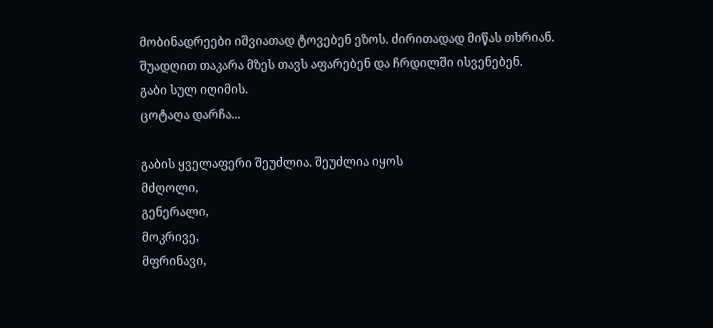მობინადრეები იშვიათად ტოვებენ ეზოს. ძირითადად მიწას თხრიან. შუადღით თაკარა მზეს თავს აფარებენ და ჩრდილში ისვენებენ.
გაბი სულ იღიმის.
ცოტაღა დარჩა...

გაბის ყველაფერი შეუძლია. შეუძლია იყოს
მძღოლი,
გენერალი,
მოკრივე,
მფრინავი,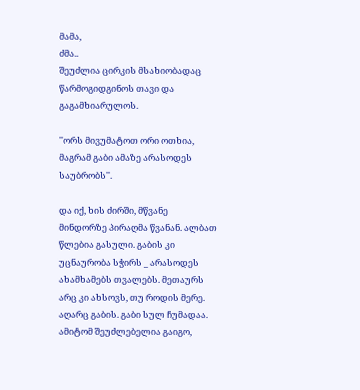მამა,
ძმა..
შეუძლია ცირკის მსახიობადაც წარმოგიდგინოს თავი და გაგამხიარულოს.

''ორს მივუმატოთ ორი ოთხია, მაგრამ გაბი ამაზე არასოდეს საუბრობს''.

და იქ, ხის ძირში, მწვანე მინდორზე პირაღმა წვანან. ალბათ წლებია გასული. გაბის კი უცნაურობა სჭირს _ არასოდეს ახამხამებს თვალებს. მეთაურს არც კი ახსოვს, თუ როდის მერე. აღარც გაბის. გაბი სულ ჩუმადაა. ამიტომ შეუძლებელია გაიგო,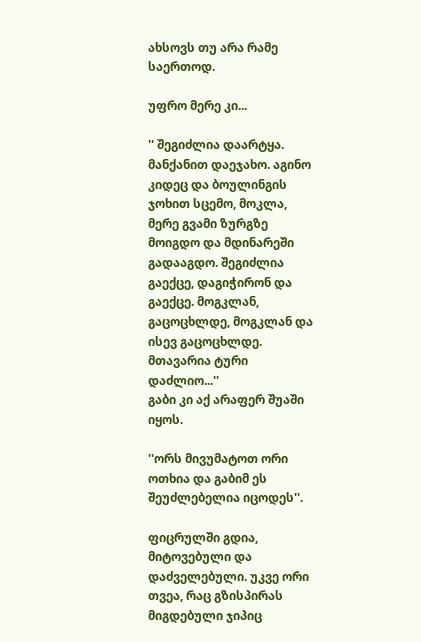ახსოვს თუ არა რამე საერთოდ.

უფრო მერე კი...

'' შეგიძლია დაარტყა. მანქანით დაეჯახო. აგინო კიდეც და ბოულინგის ჯოხით სცემო, მოკლა, მერე გვამი ზურგზე მოიგდო და მდინარეში გადააგდო. შეგიძლია გაექცე, დაგიჭირონ და გაექცე. მოგკლან, გაცოცხლდე, მოგკლან და ისევ გაცოცხლდე. მთავარია ტური დაძლიო...''
გაბი კი აქ არაფერ შუაში იყოს.

''ორს მივუმატოთ ორი ოთხია და გაბიმ ეს შეუძლებელია იცოდეს''.

ფიცრულში გდია, მიტოვებული და დაძველებული. უკვე ორი თვეა, რაც გზისპირას მიგდებული ჯიპიც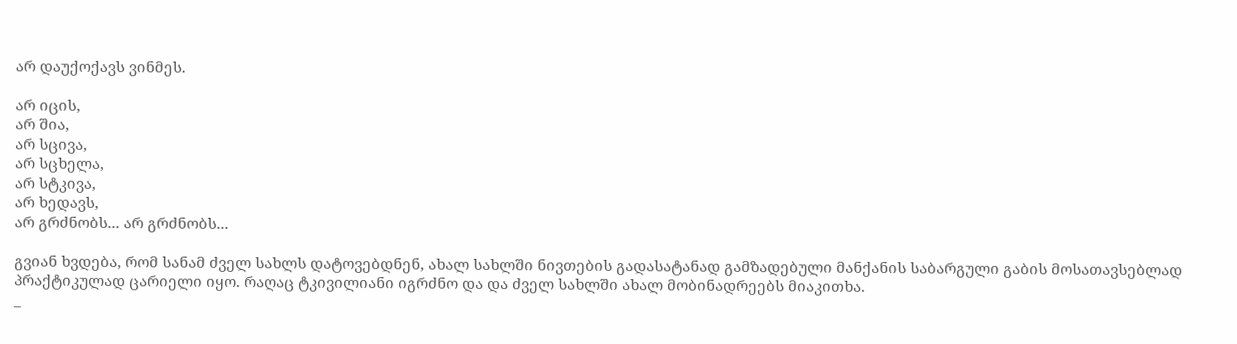არ დაუქოქავს ვინმეს.

არ იცის,
არ შია,
არ სცივა,
არ სცხელა,
არ სტკივა,
არ ხედავს,
არ გრძნობს... არ გრძნობს...

გვიან ხვდება, რომ სანამ ძველ სახლს დატოვებდნენ, ახალ სახლში ნივთების გადასატანად გამზადებული მანქანის საბარგული გაბის მოსათავსებლად პრაქტიკულად ცარიელი იყო. რაღაც ტკივილიანი იგრძნო და და ძველ სახლში ახალ მობინადრეებს მიაკითხა.
_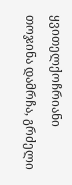ყვითელქოჩრიანი თოჯინა დამრჩა, გრძელი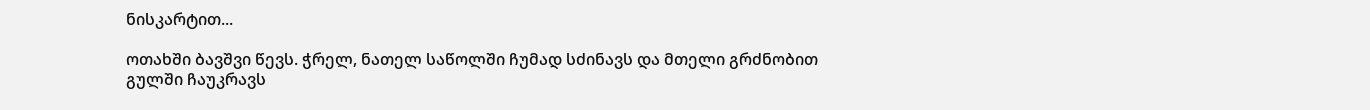ნისკარტით...

ოთახში ბავშვი წევს. ჭრელ, ნათელ საწოლში ჩუმად სძინავს და მთელი გრძნობით გულში ჩაუკრავს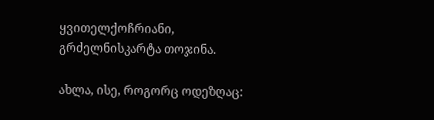ყვითელქოჩრიანი, გრძელნისკარტა თოჯინა.

ახლა, ისე, როგორც ოდეზღაც: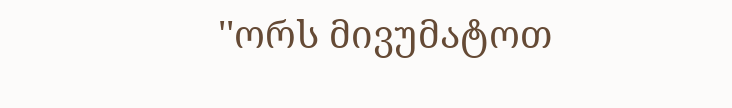''ორს მივუმატოთ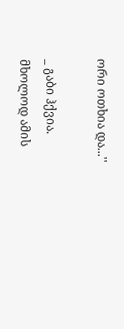ორი ოთხია და...''

_ გაბი ჰქვია. მხოლოდ ამის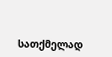სათქმელად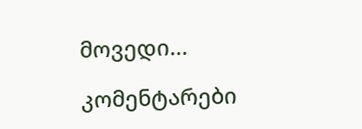მოვედი...

კომენტარები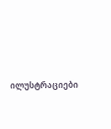ილუსტრაციები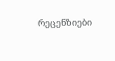რეცენზიები